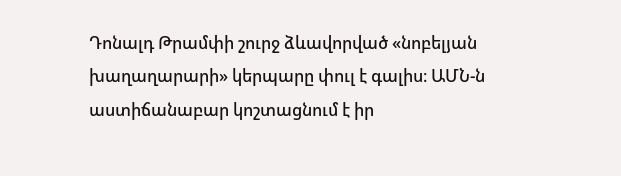Դոնալդ Թրամփի շուրջ ձևավորված «նոբելյան խաղաղարարի» կերպարը փուլ է գալիս։ ԱՄՆ-ն աստիճանաբար կոշտացնում է իր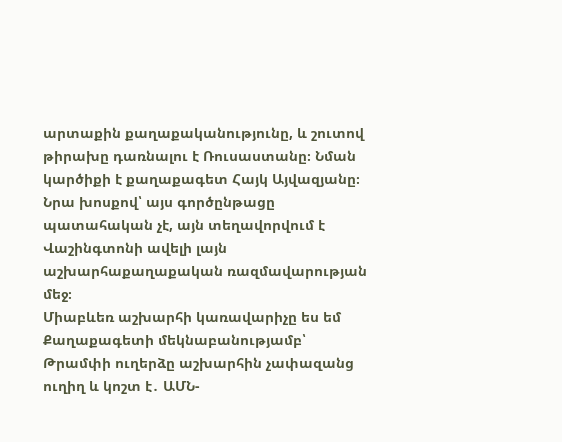արտաքին քաղաքականությունը, և շուտով թիրախը դառնալու է Ռուսաստանը։ Նման կարծիքի է քաղաքագետ Հայկ Այվազյանը։ Նրա խոսքով՝ այս գործընթացը պատահական չէ, այն տեղավորվում է Վաշինգտոնի ավելի լայն աշխարհաքաղաքական ռազմավարության մեջ։
Միաբևեռ աշխարհի կառավարիչը ես եմ
Քաղաքագետի մեկնաբանությամբ՝ Թրամփի ուղերձը աշխարհին չափազանց ուղիղ և կոշտ է․ ԱՄՆ-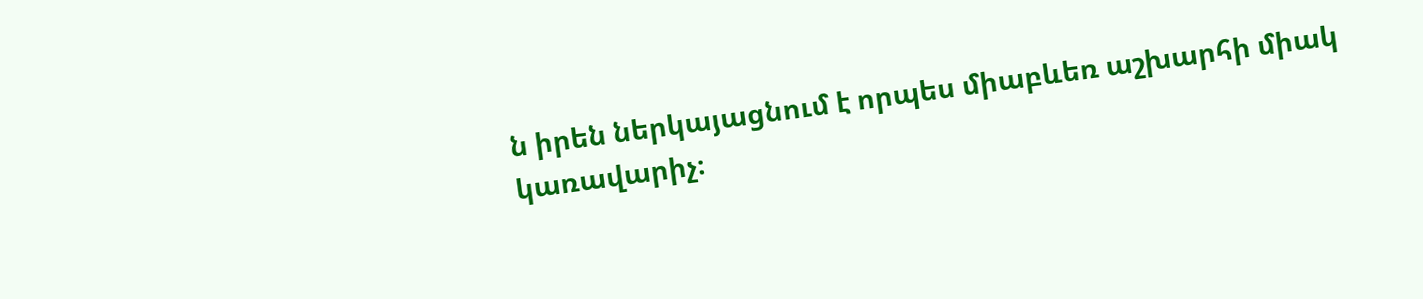ն իրեն ներկայացնում է որպես միաբևեռ աշխարհի միակ կառավարիչ։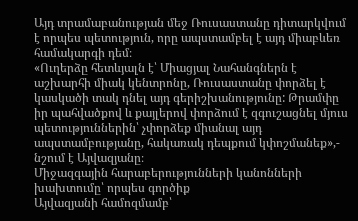Այդ տրամաբանության մեջ Ռուսաստանը դիտարկվում է որպես պետություն, որը ապստամբել է այդ միաբևեռ համակարգի դեմ։
«Ուղերձը հետևյալն է՝ Միացյալ Նահանգներն է աշխարհի միակ կենտրոնը, Ռուսաստանը փորձել է կասկածի տակ դնել այդ գերիշխանությունը: Թրամփը իր պահվածքով և քայլերով փորձում է զգուշացնել մյուս պետություններին՝ չփորձեք միանալ այդ ապստամբությանը, հակառակ դեպքում կփոշմանեք»,- նշում է Այվազյանը։
Միջազգային հարաբերությունների կանոնների խախտումը՝ որպես գործիք
Այվազյանի համոզմամբ՝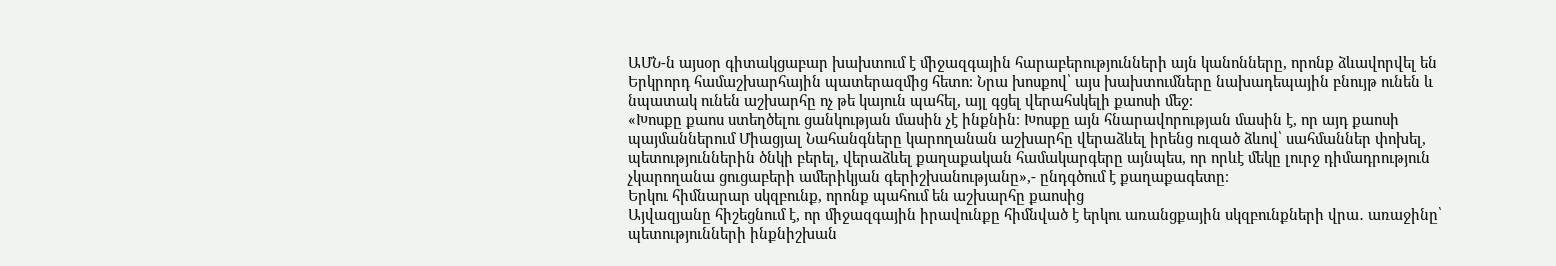ԱՄՆ-ն այսօր գիտակցաբար խախտում է միջազգային հարաբերությունների այն կանոնները, որոնք ձևավորվել են Երկրորդ համաշխարհային պատերազմից հետո։ Նրա խոսքով՝ այս խախտումները նախադեպային բնույթ ունեն և նպատակ ունեն աշխարհը ոչ թե կայուն պահել, այլ գցել վերահսկելի քաոսի մեջ։
«Խոսքը քաոս ստեղծելու ցանկության մասին չէ ինքնին։ Խոսքը այն հնարավորության մասին է, որ այդ քաոսի պայմաններում Միացյալ Նահանգները կարողանան աշխարհը վերաձևել իրենց ուզած ձևով՝ սահմաններ փոխել, պետություններին ծնկի բերել, վերաձևել քաղաքական համակարգերը այնպես, որ որևէ մեկը լուրջ դիմադրություն չկարողանա ցուցաբերի ամերիկյան գերիշխանությանը»,- ընդգծում է քաղաքագետը։
Երկու հիմնարար սկզբունք, որոնք պահում են աշխարհը քաոսից
Այվազյանը հիշեցնում է, որ միջազգային իրավունքը հիմնված է երկու առանցքային սկզբունքների վրա․ առաջինը՝ պետությունների ինքնիշխան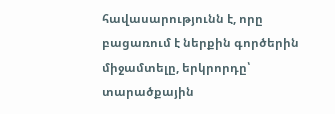հավասարությունն է, որը բացառում է ներքին գործերին միջամտելը, երկրորդը՝ տարածքային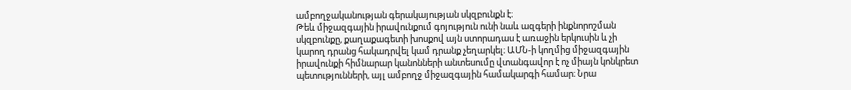ամբողջականության գերակայության սկզբունքն է։
Թեև միջազգային իրավունքում գոյություն ունի նաև ազգերի ինքնորոշման սկզբունքը, քաղաքագետի խոսքով այն ստորադաս է առաջին երկուսին և չի կարող դրանց հակադրվել կամ դրանք չեղարկել։ ԱՄՆ-ի կողմից միջազգային իրավունքի հիմնարար կանոնների անտեսումը վտանգավոր է ոչ միայն կոնկրետ պետությունների, այլ ամբողջ միջազգային համակարգի համար։ Նրա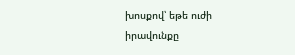խոսքով՝ եթե ուժի իրավունքը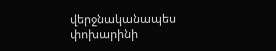վերջնականապես փոխարինի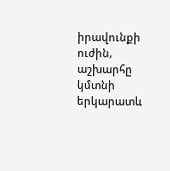իրավունքի ուժին, աշխարհը կմտնի երկարատև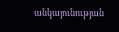անկայունության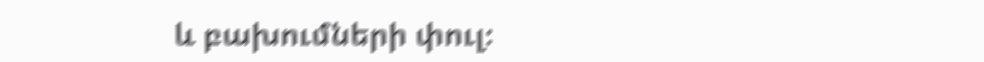և բախումների փուլ։